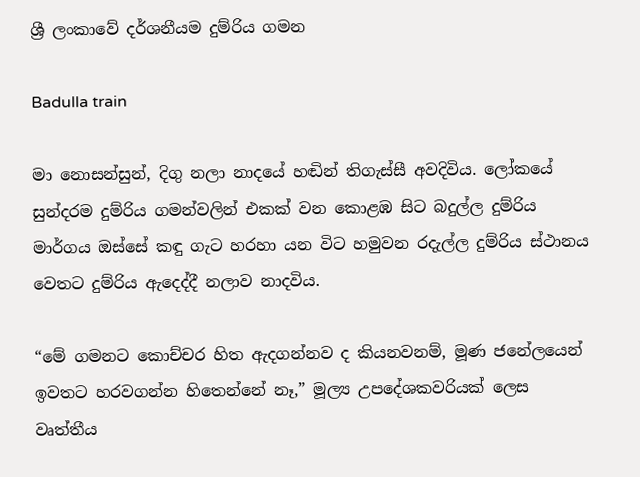ශ්‍රී ලංකාවේ දර්ශනීයම දුම්රිය ගමන

Badulla train

මා නොසන්සුන්, දිගු නලා නාදයේ හඬින් තිගැස්සී අවදිවිය. ලෝකයේ සුන්දරම දුම්රිය ගමන්වලින් එකක් වන කොළඹ සිට බදුල්ල දුම්රිය මාර්ගය ඔස්සේ කඳු ගැට හරහා යන විට හමුවන රදැල්ල දුම්රිය ස්ථානය වෙතට දුම්රිය ඇදෙද්දී නලාව නාදවිය.

“මේ ගමනට කොච්චර හිත ඇදගන්නව ද කියනවනම්, මූණ ජනේලයෙන් ඉවතට හරවගන්න හිතෙන්නේ නෑ,” මූල්‍ය උපදේශකවරියක් ලෙස වෘත්තීය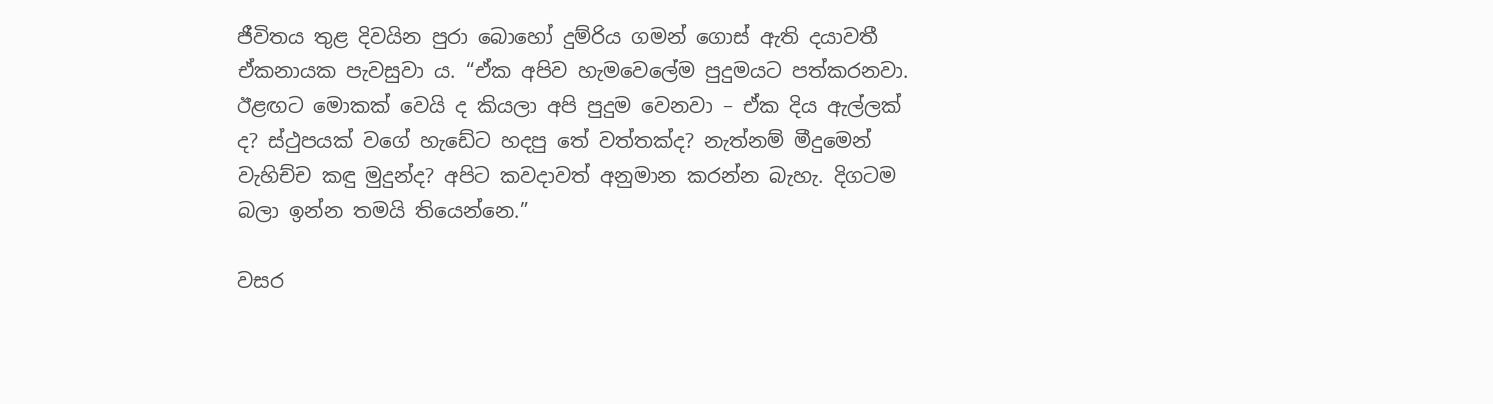ජීවිතය තුළ දිවයින පුරා බොහෝ දුම්රිය ගමන් ගොස් ඇති දයාවතී ඒකනායක පැවසුවා ය. “ඒක අපිව හැමවෙලේම පුදුමයට පත්කරනවා. ඊළඟට මොකක් වෙයි ද කියලා අපි පුදුම වෙනවා – ඒක දිය ඇල්ලක් ද? ස්ථුපයක් වගේ හැඩේට හදපු තේ වත්තක්ද? නැත්නම් මීදුමෙන් වැහිච්ච කඳු මුදුන්ද? අපිට කවදාවත් අනුමාන කරන්න බැහැ. දිගටම බලා ඉන්න තමයි තියෙන්නෙ.”

වසර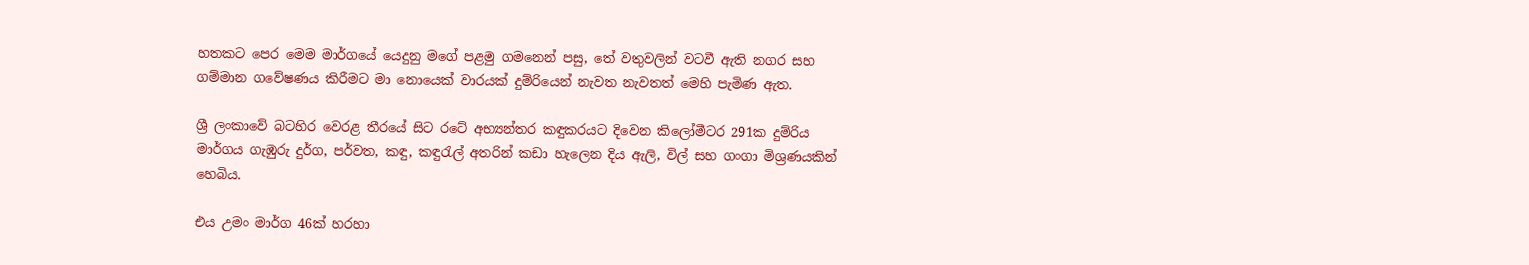හතකට පෙර මෙම මාර්ගයේ යෙදුනු මගේ පළමු ගමනෙන් පසු, තේ වතුවලින් වටවී ඇති නගර සහ ගම්මාන ගවේෂණය කිරීමට මා නොයෙක් වාරයක් දුම්රියෙන් නැවත නැවතත් මෙහි පැමිණ ඇත.

ශ්‍රී ලංකාවේ බටහිර වෙරළ තීරයේ සිට රටේ අභ්‍යන්තර කඳුකරයට දිවෙන කිලෝමීටර 291ක දුම්රිය මාර්ගය ගැඹුරු දුර්ග, පර්වත, කඳු, කඳුරැල් අතරින් කඩා හැලෙන දිය ඇලි, විල් සහ ගංගා මිශ්‍රණයකින් හෙබිය.

එය උමං මාර්ග 46ක් හරහා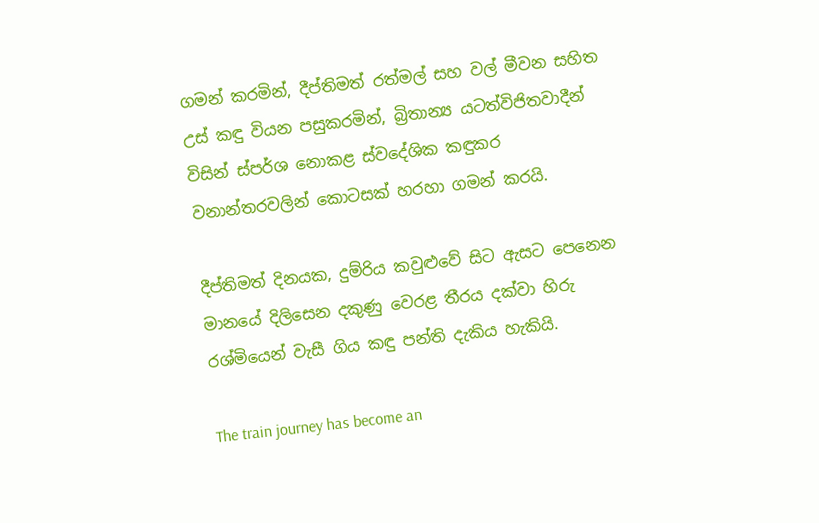ගමන් කරමින්, දීප්තිමත් රත්මල් සහ වල් මීවන සහිත උස් කඳු වියන පසුකරමින්, බ්‍රිතාන්‍ය යටත්විජිතවාදීන් විසින් ස්පර්ශ නොකළ ස්වදේශික කඳුකර වනාන්තරවලින් කොටසක් හරහා ගමන් කරයි.

දීප්තිමත් දිනයක, දුම්රිය කවුළුවේ සිට ඇසට පෙනෙන මානයේ දිලිසෙන දකුණු වෙරළ තීරය දක්වා හිරු රශ්මියෙන් වැසී ගිය කඳු පන්ති දැකිය හැකියි.

The train journey has become an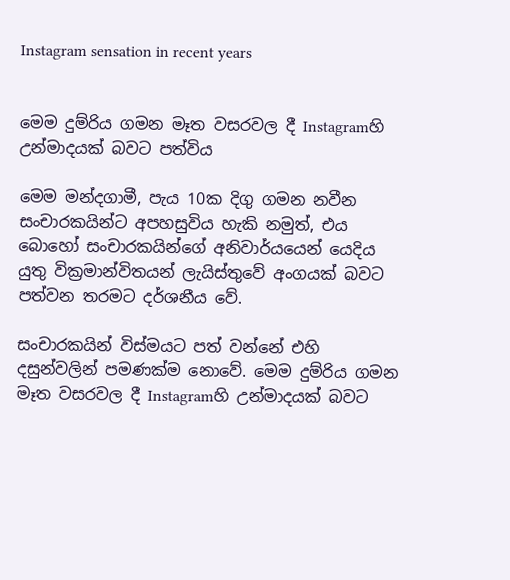Instagram sensation in recent years


මෙම දුම්රිය ගමන මෑත වසරවල දී Instagramහි උන්මාදයක් බවට පත්විය

මෙම මන්දගාමී, පැය 10ක දිගු ගමන නවීන සංචාරකයින්ට අපහසුවිය හැකි නමුත්, එය බොහෝ සංචාරකයින්ගේ අනිවාර්යයෙන් යෙදිය යුතු වික්‍රමාන්විතයන් ලැයිස්තුවේ අංගයක් බවට පත්වන තරමට දර්ශනීය වේ.

සංචාරකයින් විස්මයට පත් වන්නේ එහි දසුන්වලින් පමණක්ම නොවේ. මෙම දුම්රිය ගමන මෑත වසරවල දී Instagramහි උන්මාදයක් බවට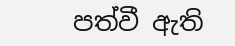පත්වී ඇති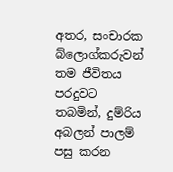අතර, සංචාරක බ්ලොග්කරුවන් තම ජීවිතය පරදුවට තබමින්, දුම්රිය අබලන් පාලම් පසු කරන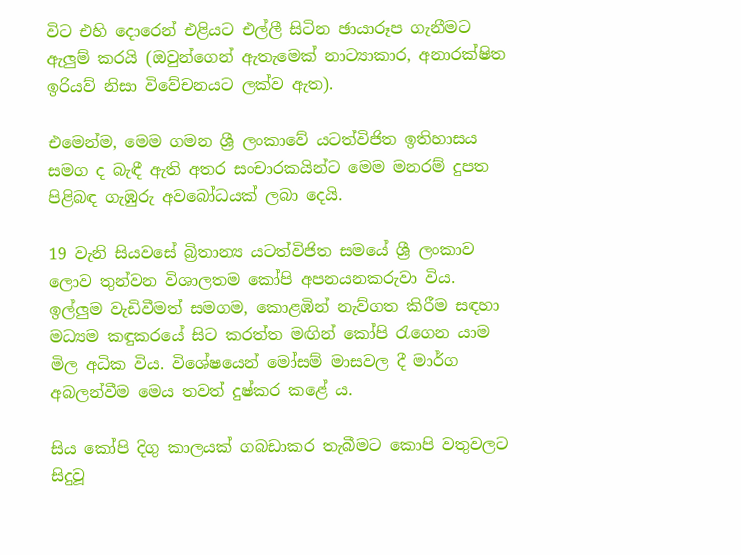විට එහි දොරෙන් එළියට එල්ලී සිටින ඡායාරූප ගැනීමට ඇලුම් කරයි (ඔවුන්ගෙන් ඇතැමෙක් නාට්‍යාකාර, අනාරක්ෂිත ඉරියව් නිසා විවේචනයට ලක්ව ඇත).

එමෙන්ම, මෙම ගමන ශ්‍රී ලංකාවේ යටත්විජිත ඉතිහාසය සමග ද බැඳී ඇති අතර සංචාරකයින්ට මෙම මනරම් දුපත පිළිබඳ ගැඹුරු අවබෝධයක් ලබා දෙයි.

19 වැනි සියවසේ බ්‍රිතාන්‍ය යටත්විජිත සමයේ ශ්‍රී ලංකාව ලොව තුන්වන විශාලතම කෝපි අපනයනකරුවා විය. ඉල්ලුම වැඩිවීමත් සමගම, කොළඹින් නැව්ගත කිරීම සඳහා මධ්‍යම කඳුකරයේ සිට කරත්ත මඟින් කෝපි රැගෙන යාම මිල අධික විය. විශේෂයෙන් මෝසම් මාසවල දී මාර්ග අබලන්වීම මෙය තවත් දුෂ්කර කළේ ය.

සිය කෝපි දිගු කාලයක් ගබඩාකර තැබීමට කොපි වතුවලට සිදුවූ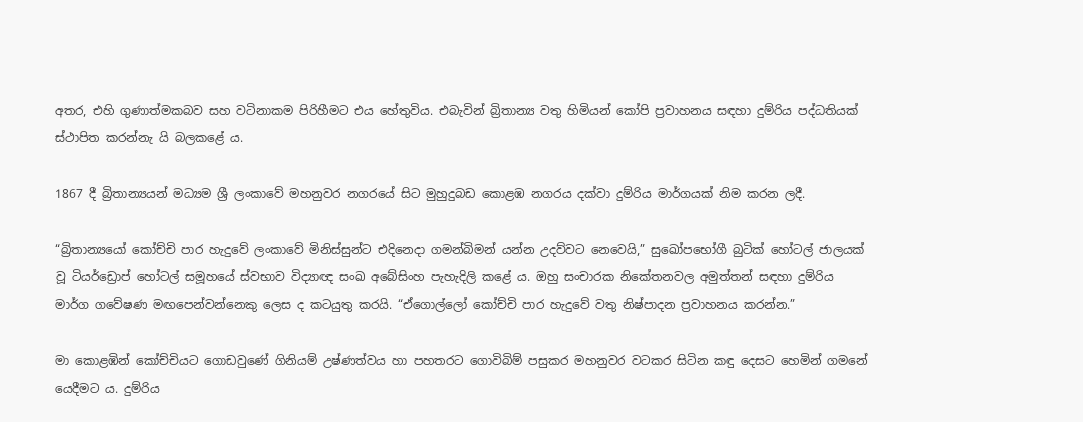අතර, එහි ගුණාත්මකබව සහ වටිනාකම පිරිහීමට එය හේතුවිය. එබැවින් බ්‍රිතාන්‍ය වතු හිමියන් කෝපි ප්‍රවාහනය සඳහා දුම්රිය පද්ධතියක් ස්ථාපිත කරන්නැ යි බලකළේ ය.

1867 දී බ්‍රිතාන්‍යයන් මධ්‍යම ශ්‍රී ලංකාවේ මහනුවර නගරයේ සිට මුහුදුබඩ කොළඹ නගරය දක්වා දුම්රිය මාර්ගයක් නිම කරන ලදී.

“බ්‍රිතාන්‍යයෝ කෝච්චි පාර හැදුවේ ලංකාවේ මිනිස්සුන්ට එදිනෙදා ගමන්බිමන් යන්න උදව්වට නෙවෙයි,” සුඛෝපභෝගී බුටික් හෝටල් ජාලයක් වූ ටියර්ඩ්‍රොප් හෝටල් සමූහයේ ස්වභාව විද්‍යාඥ සංඛ අබේසිංහ පැහැදිලි කළේ ය. ඔහු සංචාරක නිකේතනවල අමුත්තන් සඳහා දුම්රිය මාර්ග ගවේෂණ මඟපෙන්වන්නෙකු ලෙස ද කටයුතු කරයි. “ඒගොල්ලෝ කෝච්චි පාර හැදුවේ වතු නිෂ්පාදන ප්‍රවාහනය කරන්න.”

මා කොළඹින් කෝච්චියට ගොඩවුණේ ගිනියම් උෂ්ණත්වය හා පහතරට ගොවිබිම් පසුකර මහනුවර වටකර සිටින කඳු දෙසට හෙමින් ගමනේ යෙදීමට ය. දුම්රිය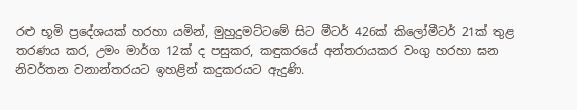රළු භූමි ප්‍රදේශයක් හරහා යමින්, මුහුදුමට්ටමේ සිට මීටර් 426ක් කිලෝමීටර් 21ක් තුළ තරණය කර, උමං මාර්ග 12ක් ද පසුකර, කඳුකරයේ අන්තරායකර වංගු හරහා ඝන නිවර්තන වනාන්තරයට ඉහළින් කදුකරයට ඇදුණි.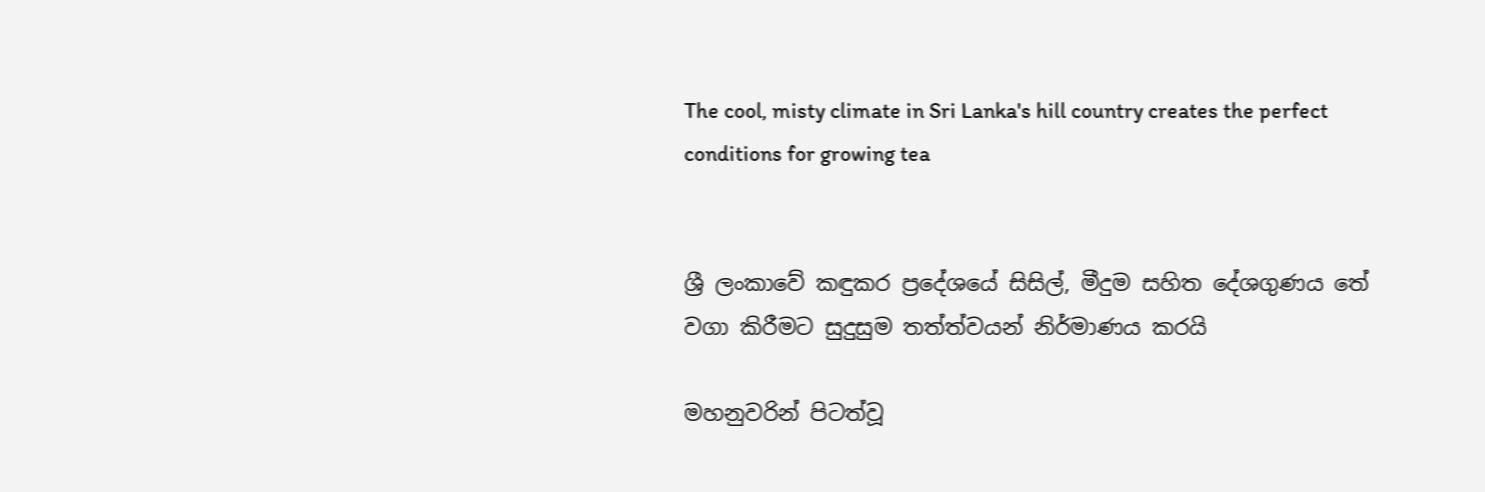The cool, misty climate in Sri Lanka's hill country creates the perfect conditions for growing tea


ශ්‍රී ලංකාවේ කඳුකර ප්‍රදේශයේ සිසිල්, මීදුම සහිත දේශගුණය තේ වගා කිරීමට සුදුසුම තත්ත්වයන් නිර්මාණය කරයි

මහනුවරින් පිටත්වූ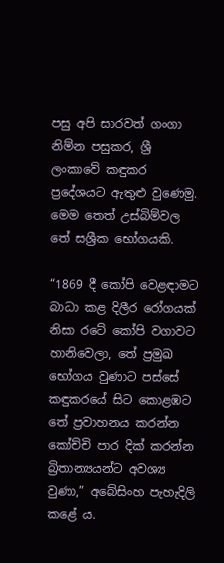පසු අපි සාරවත් ගංගා නිම්න පසුකර, ශ්‍රී ලංකාවේ කඳුකර ප්‍රදේශයට ඇතුළු වුණෙමු. මෙම තෙත් උස්බිම්වල තේ සශ්‍රීක භෝගයකි.

“1869 දී කෝපි වෙළඳාමට බාධා කළ දිලීර රෝගයක් නිසා රටේ කෝපි වගාවට හානිවෙලා, තේ ප්‍රමුඛ භෝගය වුණාට පස්සේ කඳුකරයේ සිට කොළඹට තේ ප්‍රවාහනය කරන්න කෝච්චි පාර දික් කරන්න බ්‍රිතාන්‍යයන්ට අවශ්‍ය වුණා,” අබේසිංහ පැහැදිලි කළේ ය.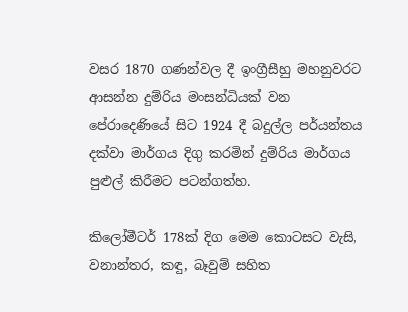වසර 1870 ගණන්වල දී ඉංග්‍රීසීහු මහනුවරට ආසන්න දුම්රිය මංසන්ධියක් වන පේරාදෙණියේ සිට 1924 දී බදුල්ල පර්යන්තය දක්වා මාර්ගය දිගු කරමින් දුම්රිය මාර්ගය පුළුල් කිරීමට පටන්ගත්හ.

කිලෝමීටර් 178ක් දිග මෙම කොටසට වැසි, වනාන්තර, කඳු, බෑවුම් සහිත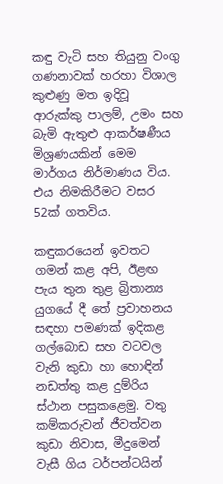කඳු වැටි සහ තියුනු වංගු ගණනාවක් හරහා විශාල කුළුණු මත ඉදිවූ ආරුක්කු පාලම්, උමං සහ බැමි ඇතුළු ආකර්ෂණීය මිශ්‍රණයකින් මෙම මාර්ගය නිර්මාණය විය. එය නිමකිරීමට වසර 52ක් ගතවිය.

කඳුකරයෙන් ඉවතට ගමන් කළ අපි, ඊළඟ පැය තුන තුළ බ්‍රිතාන්‍ය යුගයේ දී තේ ප්‍රවාහනය සඳහා පමණක් ඉදිකළ ගල්බොඩ සහ වටවල වැනි කුඩා හා හොඳින් නඩත්තු කළ දුම්රිය ස්ථාන පසුකළෙමු. වතු කම්කරුවන් ජීවත්වන කුඩා නිවාස, මීදුමෙන් වැසී ගිය ටර්පන්ටයින්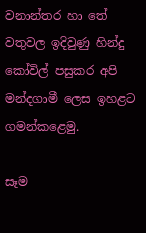වනාන්තර හා තේ වතුවල ඉදිවුණු හින්දු කෝවිල් පසුකර අපි මන්දගාමී ලෙස ඉහළට ගමන්කළෙමු.

සෑම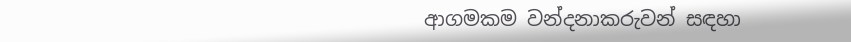ආගමකම වන්දනාකරුවන් සඳහා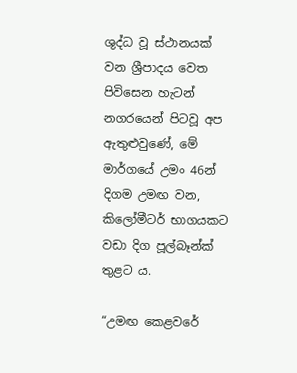ශුද්ධ වූ ස්ථානයක් වන ශ්‍රීපාදය වෙත පිවිසෙන හැටන් නගරයෙන් පිටවූ අප ඇතුළුවුණේ, මේ මාර්ගයේ උමං 46න් දිගම උමඟ වන, කිලෝමීටර් භාගයකට වඩා දිග පූල්බෑන්ක් තුළට ය.

“උමඟ කෙළවරේ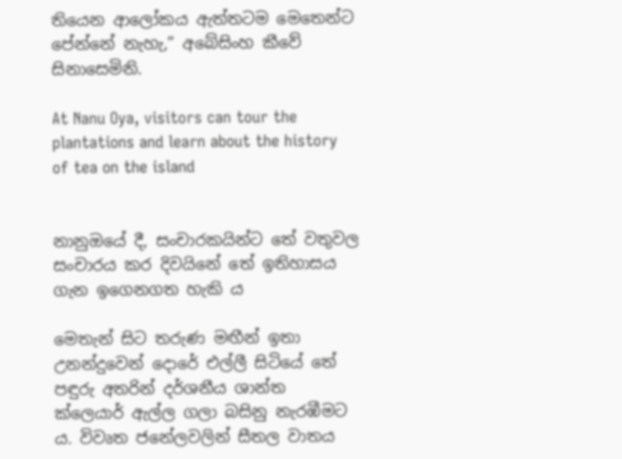තියෙන ආලෝකය ඇත්තටම මෙතෙන්ට පේන්නේ නැහැ,” අබේසිංහ කීවේ සිනාසෙමිනි.

At Nanu Oya, visitors can tour the plantations and learn about the history of tea on the island


නානුඔයේ දී, සංචාරකයින්ට තේ වතුවල සංචාරය කර දිවයිනේ තේ ඉතිහාසය ගැන ඉගෙනගත හැකි ය

මෙතැන් සිට තරුණ මඟීන් ඉතා උනන්දුවෙන් දොරේ එල්ලී සිටියේ තේ පඳුරු අතරින් දර්ශනීය ශාන්ත ක්ලෙයාර් ඇල්ල ගලා බසිනු නැරඹීමට ය. විවෘත ජනේලවලින් සීතල වාතය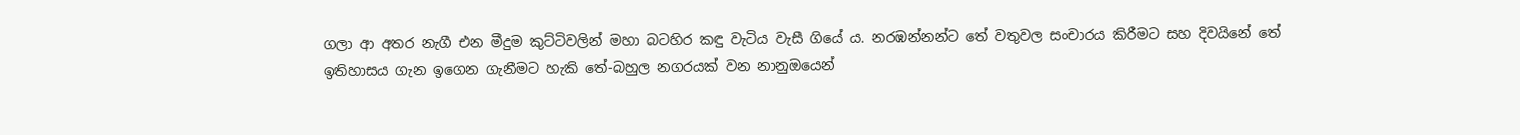ගලා ආ අතර නැගී එන මීදුම කුට්ටිවලින් මහා බටහිර කඳු වැටිය වැසී ගියේ ය. නරඹන්නන්ට තේ වතුවල සංචාරය කිරීමට සහ දිවයිනේ තේ ඉතිහාසය ගැන ඉගෙන ගැනීමට හැකි තේ-බහුල නගරයක් වන නානුඔයෙන්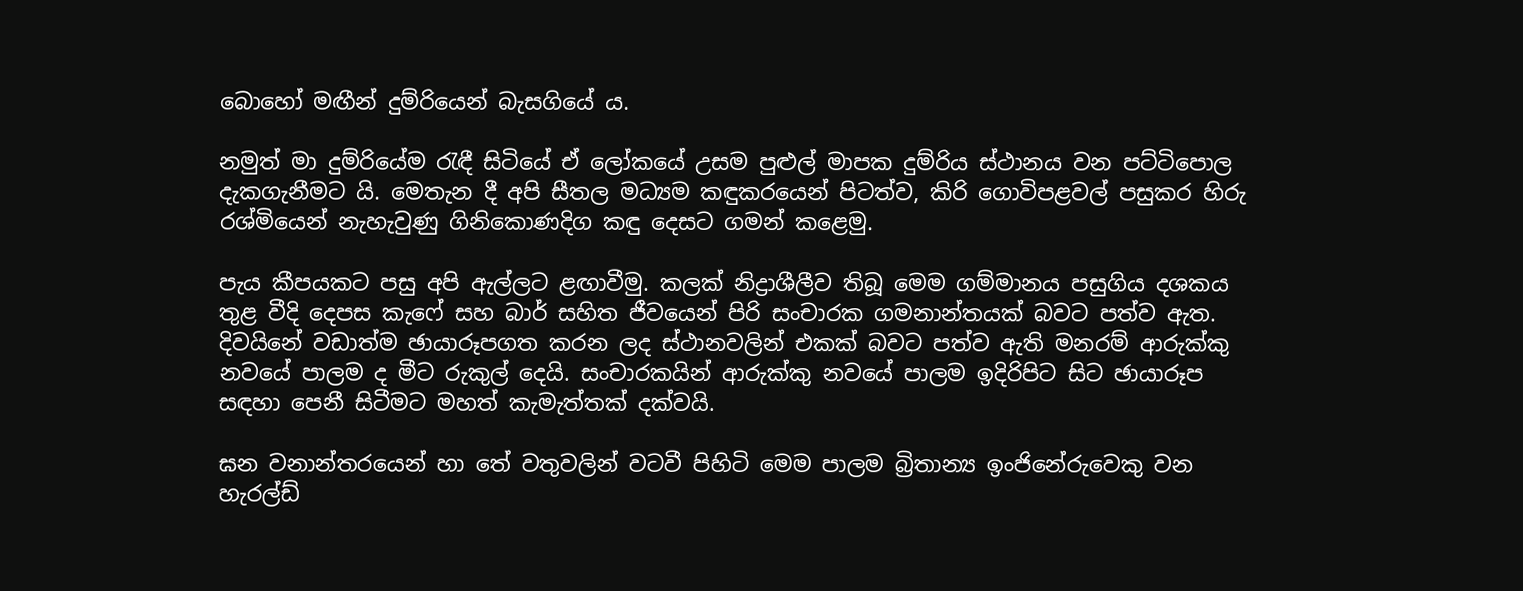බොහෝ මඟීන් දුම්රියෙන් බැසගියේ ය.

නමුත් මා දුම්රියේම රැඳී සිටියේ ඒ ලෝකයේ උසම පුළුල් මාපක දුම්රිය ස්ථානය වන පට්ටිපොල දැකගැනීමට යි. මෙතැන දී අපි සීතල මධ්‍යම කඳුකරයෙන් පිටත්ව, කිරි ගොවිපළවල් පසුකර හිරු රශ්මියෙන් නැහැවුණු ගිනිකොණදිග කඳු දෙසට ගමන් කළෙමු.

පැය කීපයකට පසු අපි ඇල්ලට ළඟාවීමු. කලක් නිද්‍රාශීලීව තිබූ මෙම ගම්මානය පසුගිය දශකය තුළ වීදි දෙපස කැෆේ සහ බාර් සහිත ජීවයෙන් පිරි සංචාරක ගමනාන්තයක් බවට පත්ව ඇත. දිවයිනේ වඩාත්ම ඡායාරූපගත කරන ලද ස්ථානවලින් එකක් බවට පත්ව ඇති මනරම් ආරුක්කු නවයේ පාලම ද මීට රුකුල් දෙයි. සංචාරකයින් ආරුක්කු නවයේ පාලම ඉදිරිපිට සිට ඡායාරූප සඳහා පෙනී සිටීමට මහත් කැමැත්තක් දක්වයි.

ඝන වනාන්තරයෙන් හා තේ වතුවලින් වටවී පිහිටි මෙම පාලම බ්‍රිතාන්‍ය ඉංජිනේරුවෙකු වන හැරල්ඩ්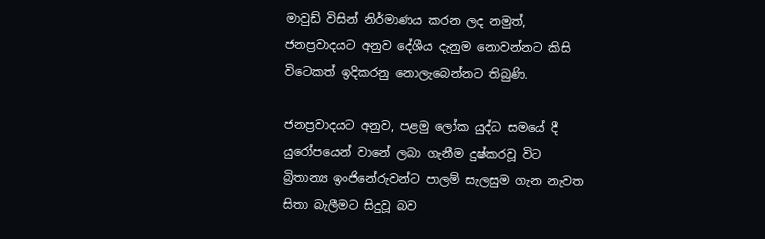මාවුඩ් විසින් නිර්මාණය කරන ලද නමුත්, ජනප්‍රවාදයට අනුව දේශීය දැනුම නොවන්නට කිසි විටෙකත් ඉදිකරනු නොලැබෙන්නට තිබුණි.

ජනප්‍රවාදයට අනුව, පළමු ලෝක යුද්ධ සමයේ දී යුරෝපයෙන් වානේ ලබා ගැනීම දුෂ්කරවූ විට බ්‍රිතාන්‍ය ඉංජිනේරුවන්ට පාලම් සැලසුම ගැන නැවත සිතා බැලීමට සිදුවූ බව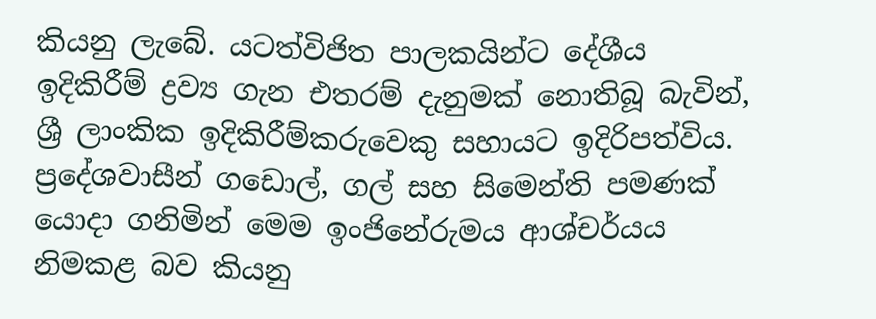කියනු ලැබේ. යටත්විජිත පාලකයින්ට දේශීය ඉදිකිරීම් ද්‍රව්‍ය ගැන එතරම් දැනුමක් නොතිබූ බැවින්, ශ්‍රී ලාංකික ඉදිකිරීම්කරුවෙකු සහායට ඉදිරිපත්විය. ප්‍රදේශවාසීන් ගඩොල්, ගල් සහ සිමෙන්ති පමණක් යොදා ගනිමින් මෙම ඉංජිනේරුමය ආශ්චර්යය නිමකළ බව කියනු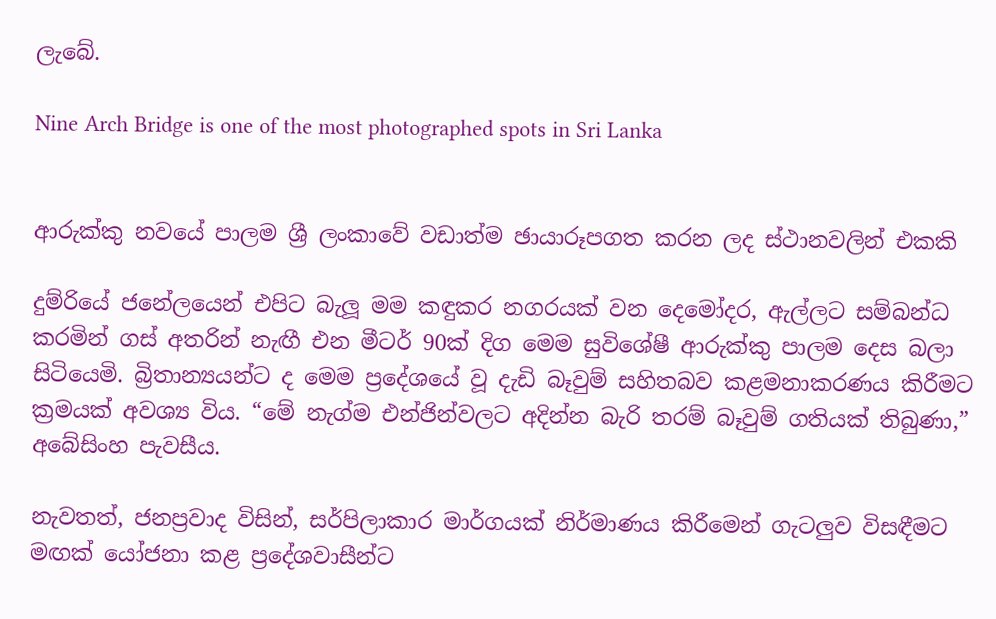ලැබේ.

Nine Arch Bridge is one of the most photographed spots in Sri Lanka


ආරුක්කු නවයේ පාලම ශ්‍රී ලංකාවේ වඩාත්ම ඡායාරූපගත කරන ලද ස්ථානවලින් එකකි

දුම්රියේ ජනේලයෙන් එපිට බැලූ මම කඳුකර නගරයක් වන දෙමෝදර, ඇල්ලට සම්බන්ධ කරමින් ගස් අතරින් නැඟී එන මීටර් 90ක් දිග මෙම සුවිශේෂී ආරුක්කු පාලම දෙස බලා සිටියෙමි. බ්‍රිතාන්‍යයන්ට ද මෙම ප්‍රදේශයේ වූ දැඩි බෑවුම් සහිතබව කළමනාකරණය කිරීමට ක්‍රමයක් අවශ්‍ය විය. “මේ නැග්ම එන්ජින්වලට අදින්න බැරි තරම් බෑවුම් ගතියක් තිබුණා,” අබේසිංහ පැවසීය.

නැවතත්, ජනප්‍රවාද විසින්, සර්පිලාකාර මාර්ගයක් නිර්මාණය කිරීමෙන් ගැටලුව විසඳීමට මඟක් යෝජනා කළ ප්‍රදේශවාසීන්ට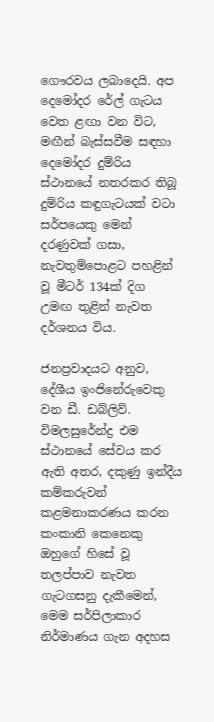ගෞරවය ලබාදෙයි. අප දෙමෝදර රේල් ගැටය වෙත ළඟා වන විට, මඟීන් බැස්සවීම සඳහා දෙමෝදර දුම්රිය ස්ථානයේ නතරකර තිබූ දුම්රිය කඳුගැටයක් වටා සර්පයෙකු මෙන් දරණුවක් ගසා, නැවතුම්පොළට පහළින් වූ මීටර් 134ක් දිග උමඟ තුළින් නැවත දර්ශනය විය.

ජනප්‍රවාදයට අනුව, දේශීය ඉංජිනේරුවෙකු වන ඩී. ඩබ්ලිව්. විමලසුරේන්ද්‍ර එම ස්ථානයේ සේවය කර ඇති අතර, දකුණු ඉන්දීය කම්කරුවන් කළමනාකරණය කරන කංකානි කෙනෙකු ඔහුගේ හිසේ වූ තලප්පාව නැවත ගැටගසනු දැකීමෙන්, මෙම සර්පිලාකාර නිර්මාණය ගැන අදහස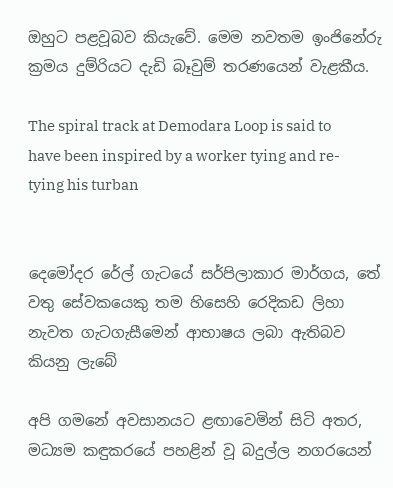ඔහුට පළවූබව කියැවේ. මෙම නවතම ඉංජිනේරු ක්‍රමය දුම්රියට දැඩි බෑවුම් තරණයෙන් වැළකීය.

The spiral track at Demodara Loop is said to have been inspired by a worker tying and re-tying his turban


දෙමෝදර රේල් ගැටයේ සර්පිලාකාර මාර්ගය, තේ වතු සේවකයෙකු තම හිසෙහි රෙදිකඩ ලිහා නැවත ගැටගැසීමෙන් ආභාෂය ලබා ඇතිබව කියනු ලැබේ

අපි ගමනේ අවසානයට ළඟාවෙමින් සිටි අතර, මධ්‍යම කඳුකරයේ පහළින් වූ බදුල්ල නගරයෙන්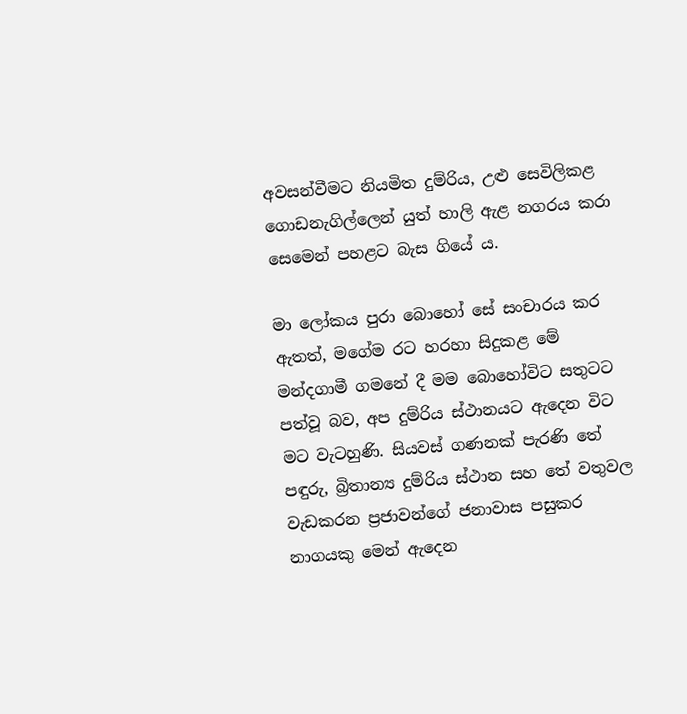අවසන්වීමට නියමිත දුම්රිය, උළු සෙවිලිකළ ගොඩනැගිල්ලෙන් යුත් හාලි ඇළ නගරය කරා සෙමෙන් පහළට බැස ගියේ ය.

මා ලෝකය පුරා බොහෝ සේ සංචාරය කර ඇතත්, මගේම රට හරහා සිදුකළ මේ මන්දගාමී ගමනේ දී මම බොහෝවිට සතුටට පත්වූ බව, අප දුම්රිය ස්ථානයට ඇදෙන විට මට වැටහුණි. සියවස් ගණනක් පැරණි තේ පඳුරු, බ්‍රිතාන්‍ය දුම්රිය ස්ථාන සහ තේ වතුවල වැඩකරන ප්‍රජාවන්ගේ ජනාවාස පසුකර නාගයකු මෙන් ඇදෙන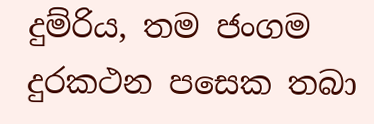දුම්රිය, තම ජංගම දුරකථන පසෙක තබා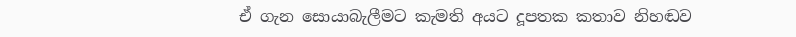ඒ ගැන සොයාබැලීමට කැමති අයට දූපතක කතාව නිහඬව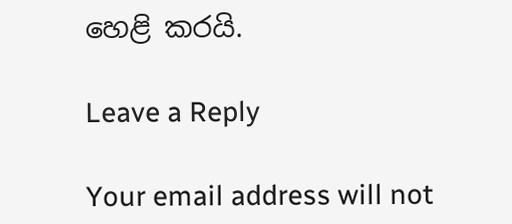හෙළි කරයි.

Leave a Reply

Your email address will not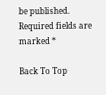be published. Required fields are marked *

Back To Top